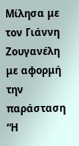Μίλησα με τον Γιάννη Ζουγανέλη με αφορμή την παράσταση “Η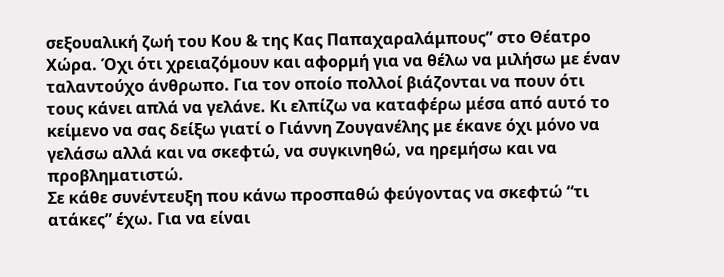σεξουαλική ζωή του Κου & της Κας Παπαχαραλάμπους” στο Θέατρο Χώρα. Όχι ότι χρειαζόμουν και αφορμή για να θέλω να μιλήσω με έναν ταλαντούχο άνθρωπο. Για τον οποίο πολλοί βιάζονται να πουν ότι τους κάνει απλά να γελάνε. Κι ελπίζω να καταφέρω μέσα από αυτό το κείμενο να σας δείξω γιατί ο Γιάννη Ζουγανέλης με έκανε όχι μόνο να γελάσω αλλά και να σκεφτώ, να συγκινηθώ, να ηρεμήσω και να προβληματιστώ.
Σε κάθε συνέντευξη που κάνω προσπαθώ φεύγοντας να σκεφτώ “τι ατάκες” έχω. Για να είναι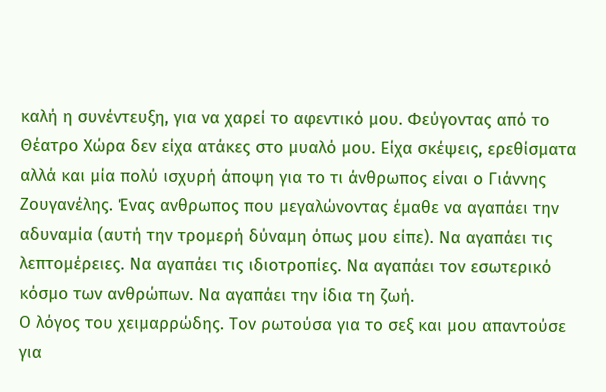καλή η συνέντευξη, για να χαρεί το αφεντικό μου. Φεύγοντας από το Θέατρο Χώρα δεν είχα ατάκες στο μυαλό μου. Είχα σκέψεις, ερεθίσματα αλλά και μία πολύ ισχυρή άποψη για το τι άνθρωπος είναι ο Γιάννης Ζουγανέλης. Ένας ανθρωπος που μεγαλώνοντας έμαθε να αγαπάει την αδυναμία (αυτή την τρομερή δύναμη όπως μου είπε). Να αγαπάει τις λεπτομέρειες. Να αγαπάει τις ιδιοτροπίες. Να αγαπάει τον εσωτερικό κόσμο των ανθρώπων. Να αγαπάει την ίδια τη ζωή.
Ο λόγος του χειμαρρώδης. Τον ρωτούσα για το σεξ και μου απαντούσε για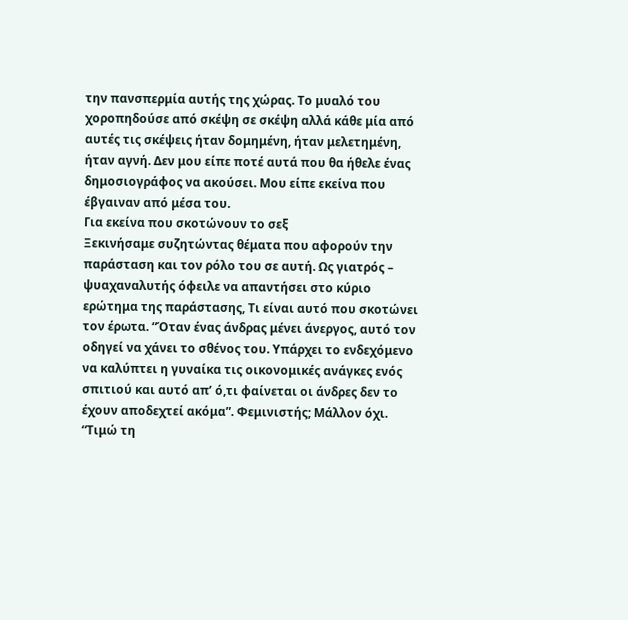την πανσπερμία αυτής της χώρας. Το μυαλό του χοροπηδούσε από σκέψη σε σκέψη αλλά κάθε μία από αυτές τις σκέψεις ήταν δομημένη, ήταν μελετημένη, ήταν αγνή. Δεν μου είπε ποτέ αυτά που θα ήθελε ένας δημοσιογράφος να ακούσει. Μου είπε εκείνα που έβγαιναν από μέσα του.
Για εκείνα που σκοτώνουν το σεξ
Ξεκινήσαμε συζητώντας θέματα που αφορούν την παράσταση και τον ρόλο του σε αυτή. Ως γιατρός – ψυαχαναλυτής όφειλε να απαντήσει στο κύριο ερώτημα της παράστασης, Τι είναι αυτό που σκοτώνει τον έρωτα. “Όταν ένας άνδρας μένει άνεργος, αυτό τον οδηγεί να χάνει το σθένος του. Υπάρχει το ενδεχόμενο να καλύπτει η γυναίκα τις οικονομικές ανάγκες ενός σπιτιού και αυτό απ’ ό,τι φαίνεται οι άνδρες δεν το έχουν αποδεχτεί ακόμα”. Φεμινιστής; Μάλλον όχι. “Τιμώ τη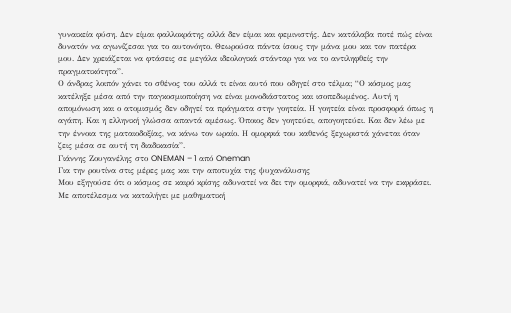γυναικεία φύση. Δεν είμαι φαλλοκράτης αλλά δεν είμαι και φεμινιστής. Δεν κατάλαβα ποτέ πώς είναι δυνατόν να αγωνίζεσαι για το αυτονόητο. Θεωρούσα πάντα ίσους την μάνα μου και τον πατέρα μου. Δεν χρειάζεται να φτάσεις σε μεγάλα ιδεολογικά στάνταρ για να το αντιληφθείς την πραγματικότητα”.
Ο άνδρας λοιπόν χάνει το σθένος του αλλά τι είναι αυτό που οδηγεί στο τέλμα; “Ο κόσμος μας κατέληξε μέσα από την παγκοσμιοποίηση να είναι μονοδιάστατος και ισοπεδωμένος. Αυτή η απομόνωση και ο ατομισμός δεν οδηγεί τα πράγματα στην γοητεία. Η γοητεία είναι προσφορά όπως η αγάπη. Και η ελληνική γλώσσα απαντά αμέσως. Όποιος δεν γοητεύει, απογοητεύει. Και δεν λέω με την έννοια της ματαιοδοξίας, να κάνω τον ωραίο. Η ομορφιά του καθενός ξεχωριστά χάνεται όταν ζεις μέσα σε αυτή τη διαδικασία”.
Γιάννης Ζουγανέλης στο ONEMAN – 1 από Oneman
Για την ρουτίνα στις μέρες μας και την αποτυχία της ψυχανάλυσης
Μου εξηγούσε ότι ο κόσμος σε καιρό κρίσης αδυνατεί να δει την ομορφιά, αδυνατεί να την εκφράσει. Με αποτέλεσμα να καταλήγει με μαθηματική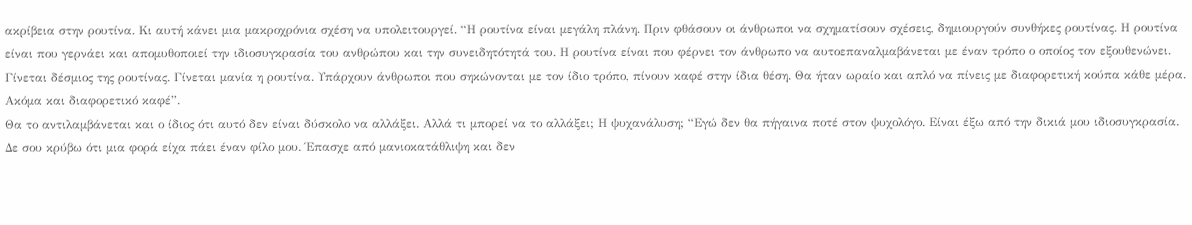ακρίβεια στην ρουτίνα. Κι αυτή κάνει μια μακροχρόνια σχέση να υπολειτουργεί. “Η ρουτίνα είναι μεγάλη πλάνη. Πριν φθάσουν οι άνθρωποι να σχηματίσουν σχέσεις, δημιουργούν συνθήκες ρουτίνας. Η ρουτίνα είναι που γερνάει και απομυθοποιεί την ιδιοσυγκρασία του ανθρώπου και την συνειδητότητά του. Η ρουτίνα είναι που φέρνει τον άνθρωπο να αυτοεπαναλμαβάνεται με έναν τρόπο ο οποίος τον εξουθενώνει. Γίνεται δέσμιος της ρουτίνας. Γίνεται μανία η ρουτίνα. Υπάρχουν άνθρωποι που σηκώνονται με τον ίδιο τρόπο, πίνουν καφέ στην ίδια θέση. Θα ήταν ωραίο και απλό να πίνεις με διαφορετική κούπα κάθε μέρα. Ακόμα και διαφορετικό καφέ”.
Θα το αντιλαμβάνεται και ο ίδιος ότι αυτό δεν είναι δύσκολο να αλλάξει. Αλλά τι μπορεί να το αλλάξει; Η ψυχανάλυση; “Εγώ δεν θα πήγαινα ποτέ στον ψυχολόγο. Είναι έξω από την δικιά μου ιδιοσυγκρασία. Δε σου κρύβω ότι μια φορά είχα πάει έναν φίλο μου. Έπασχε από μανιοκατάθλιψη και δεν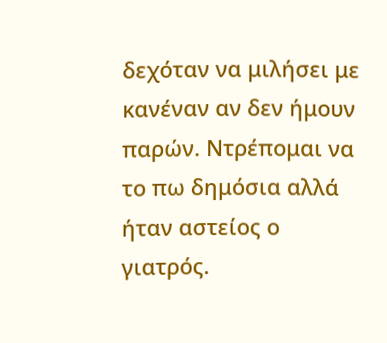δεχόταν να μιλήσει με κανέναν αν δεν ήμουν παρών. Ντρέπομαι να το πω δημόσια αλλά ήταν αστείος ο γιατρός.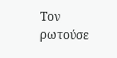Τον ρωτούσε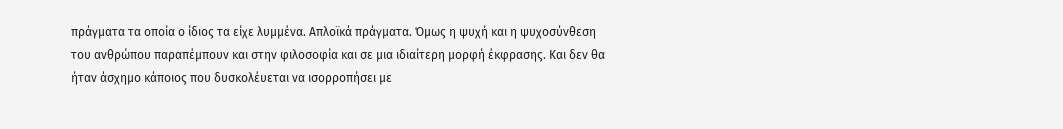πράγματα τα οποία ο ίδιος τα είχε λυμμένα. Απλοϊκά πράγματα. Όμως η ψυχή και η ψυχοσύνθεση του ανθρώπου παραπέμπουν και στην φιλοσοφία και σε μια ιδιαίτερη μορφή έκφρασης. Και δεν θα ήταν άσχημο κάποιος που δυσκολέυεται να ισορροπήσει με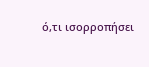ό,τι ισορροπήσει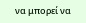να μπορεί να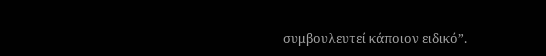συμβουλευτεί κάποιον ειδικό”.